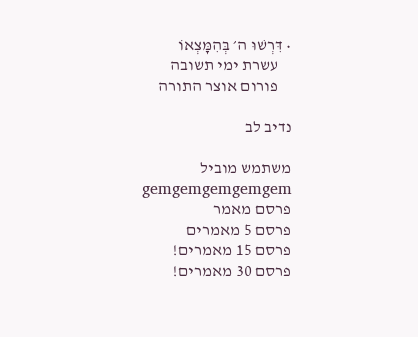• דִּרְשׁוּ ה׳ בְּהִמָּצְאוֹ
    עשרת ימי תשובה
    פורום אוצר התורה

נדיב לב

משתמש מוביל
gemgemgemgemgem
פרסם מאמר
פרסם 5 מאמרים
פרסם 15 מאמרים!
פרסם 30 מאמרים!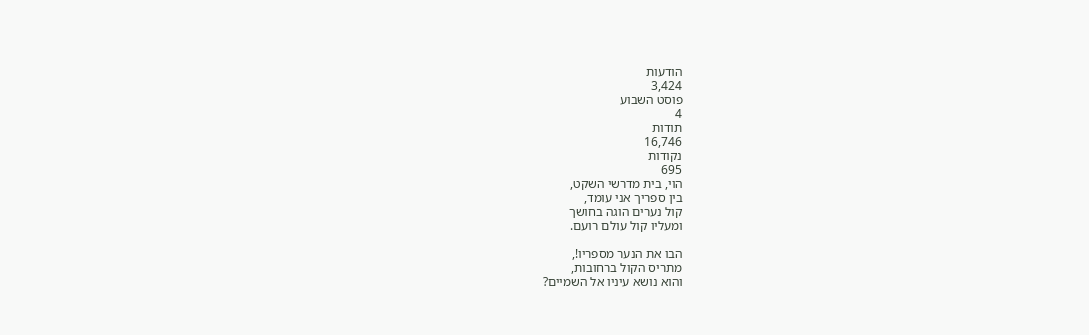הודעות
3,424
פוסט השבוע
4
תודות
16,746
נקודות
695
הוי, בית מדרשי השקט,
בין ספריך אני עומד,
קול נערים הוגה בחושך
ומעליו קול עולם רועם.

הבו את הנער מספריו!,
מתריס הקול ברחובות,
והוא נושא עיניו אל השמיים?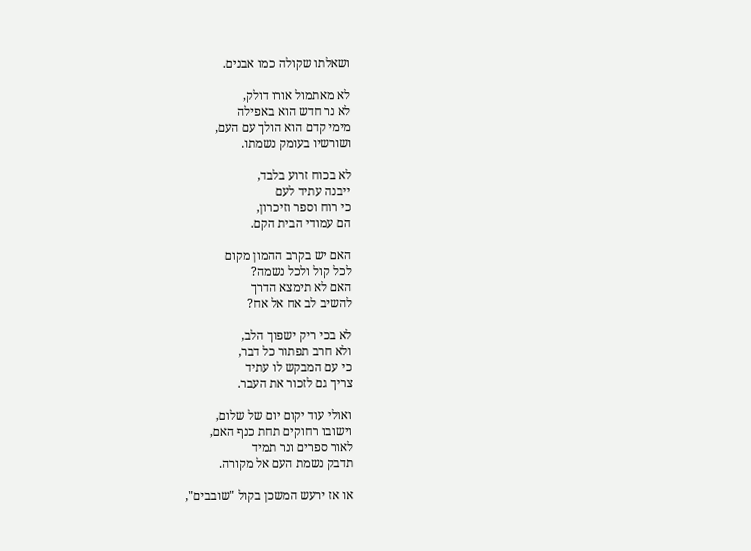ושאלתו שקולה כמו אבנים.

לא מאתמול אורו דולק,
לא נר חדש הוא באפילה
מימי קדם הוא הולך עם העם,
ושורשיו בעומק נשמתו.

לא בכוח זרוע בלבד,
ייבנה עתיד לעם
כי רוח וספר וזיכרון,
הם עמודי הבית הקם.

האם יש בקרב ההמון מקום
לכל קול ולכל נשמה?
האם לא תימצא הדרך
להשיב לב אח אל אח?

לא בכי ריק ישפוך הלב,
ולא חרב תפתור כל דבר,
כי עם המבקש לו עתיד
צריך גם לזכור את העבר.

ואולי עוד יקום יום של שלום,
וישובו רחוקים תחת כנף האם,
לאור ספרים ונר תמיד
תדבק נשמת העם אל מקורה.

או אז ירעש המשכן בקול "שובבים",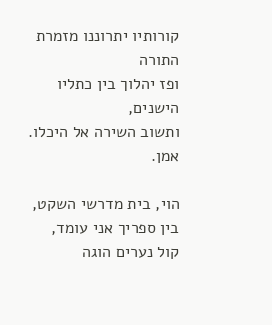קורותיו יתרוננו מזמרת התורה
ופז יהלוך בין כתליו הישנים,
ותשוב השירה אל היכלו.
אמן.

הוי, בית מדרשי השקט,
בין ספריך אני עומד,
קול נערים הוגה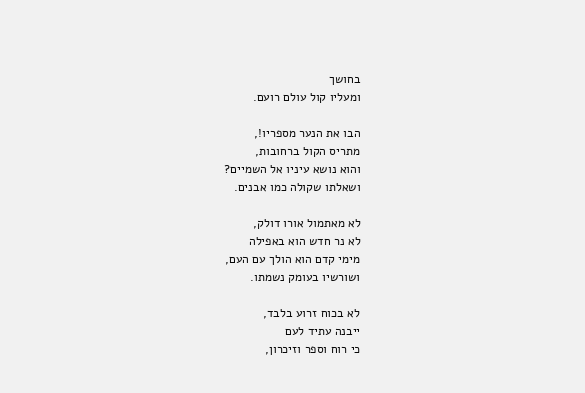בחושך
ומעליו קול עולם רועם.

הבו את הנער מספריו!,
מתריס הקול ברחובות,
והוא נושא עיניו אל השמיים?
ושאלתו שקולה כמו אבנים.

לא מאתמול אורו דולק,
לא נר חדש הוא באפילה
מימי קדם הוא הולך עם העם,
ושורשיו בעומק נשמתו.

לא בכוח זרוע בלבד,
ייבנה עתיד לעם
כי רוח וספר וזיכרון,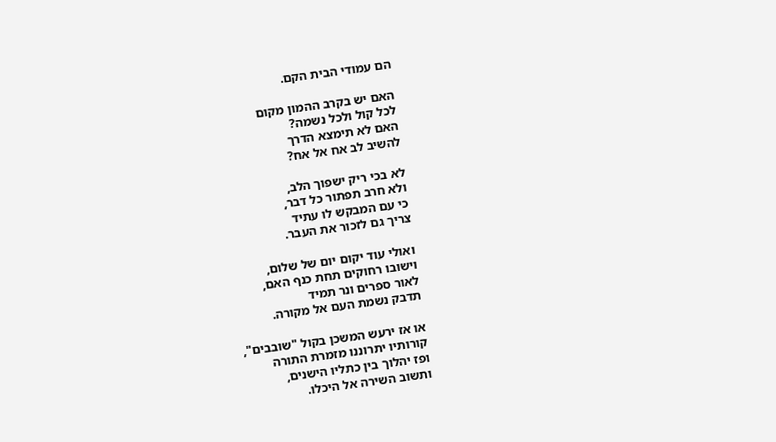הם עמודי הבית הקם.

האם יש בקרב ההמון מקום
לכל קול ולכל נשמה?
האם לא תימצא הדרך
להשיב לב אח אל אח?

לא בכי ריק ישפוך הלב,
ולא חרב תפתור כל דבר,
כי עם המבקש לו עתיד
צריך גם לזכור את העבר.

ואולי עוד יקום יום של שלום,
וישובו רחוקים תחת כנף האם,
לאור ספרים ונר תמיד
תדבק נשמת העם אל מקורה.

או אז ירעש המשכן בקול "שובבים",
קורותיו יתרוננו מזמרת התורה
ופז יהלוך בין כתליו הישנים,
ותשוב השירה אל היכלו.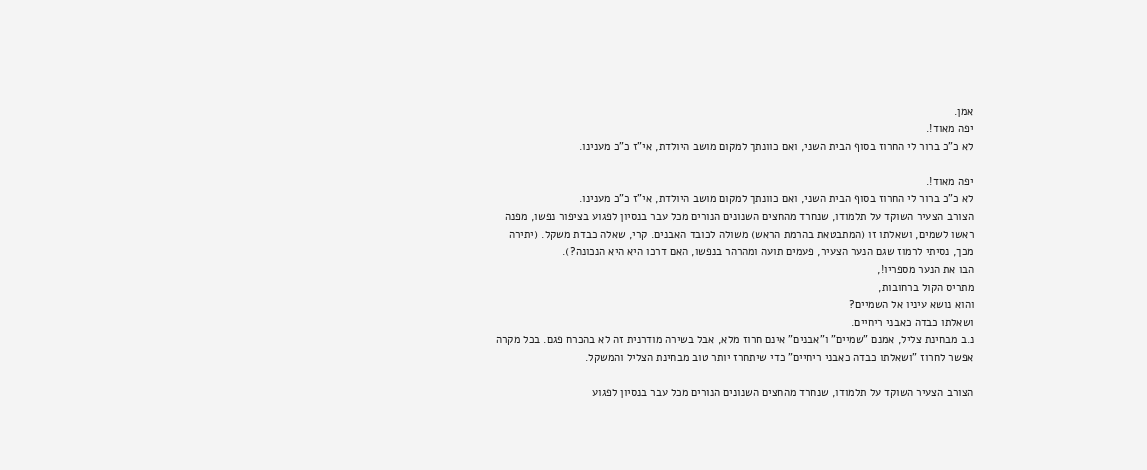אמן.
יפה מאוד!.
לא כ"כ ברור לי החרוז בסוף הבית השני, ואם כוונתך למקום מושב היולדת, אי"ז כ"כ מענינו.

יפה מאוד!.
לא כ"כ ברור לי החרוז בסוף הבית השני, ואם כוונתך למקום מושב היולדת, אי"ז כ"כ מענינו.
הצורב הצעיר השוקד על תלמודו, שנחרד מהחצים השנונים הנורים מכל עבר בנסיון לפגוע בציפור נפשו, מפנה ראשו לשמים, ושאלתו זו (המתבטאת בהרמת הראש) משולה לכובד האבנים. קרי, שאלה כבדת משקל. (יתירה מכך, נסיתי לרמוז שגם הנער הצעיר, פעמים תועה ומהרהר בנפשו, האם דרכו היא היא הנכונה?).
הבו את הנער מספריו!,
מתריס הקול ברחובות,
והוא נושא עיניו אל השמיים?
ושאלתו כבדה כאבני ריחיים.
נ.ב מבחינת צליל, אמנם "שמיים" ו"אבנים" אינם חרוז מלא, אבל בשירה מודרנית זה לא בהכרח פגם. בכל מקרה אפשר לחרוז "ושאלתו כבדה כאבני ריחיים" כדי שיתחרז יותר טוב מבחינת הצליל והמשקל.

הצורב הצעיר השוקד על תלמודו, שנחרד מהחצים השנונים הנורים מכל עבר בנסיון לפגוע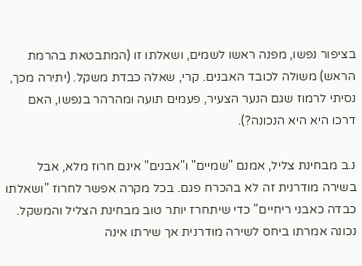בציפור נפשו, מפנה ראשו לשמים, ושאלתו זו (המתבטאת בהרמת הראש) משולה לכובד האבנים. קרי, שאלה כבדת משקל. (יתירה מכך, נסיתי לרמוז שגם הנער הצעיר, פעמים תועה ומהרהר בנפשו, האם דרכו היא היא הנכונה?).

נ.ב מבחינת צליל, אמנם "שמיים" ו"אבנים" אינם חרוז מלא, אבל בשירה מודרנית זה לא בהכרח פגם. בכל מקרה אפשר לחרוז "ושאלתו כבדה כאבני ריחיים" כדי שיתחרז יותר טוב מבחינת הצליל והמשקל.
נכונה אמרתו ביחס לשירה מודרנית אך שירתו אינה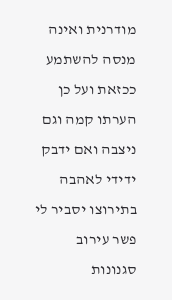מודרנית ואינה מנסה להשתמע ככזאת ועל כן הערתו קמה וגם ניצבה ואם ידבק ידידי לאהבה בתירוצו יסביר לי פשר עירוב סגנונות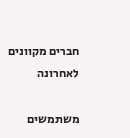חברים מקוונים לאחרונה

משתמשים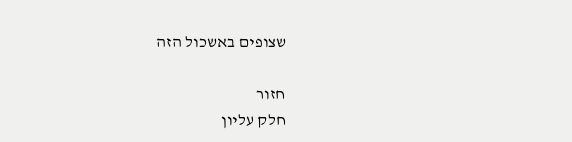שצופים באשכול הזה

חזור
חלק עליון